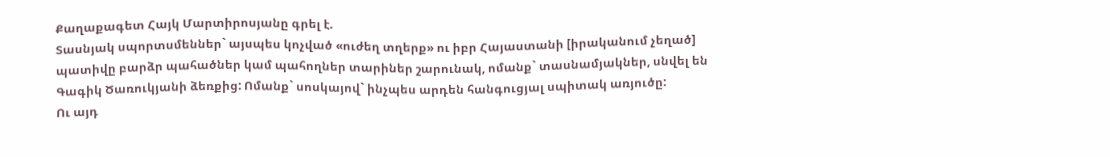Քաղաքագետ Հայկ Մարտիրոսյանը գրել է.
Տասնյակ սպորտսմեններ` այսպես կոչված «ուժեղ տղերք» ու իբր Հայաստանի [իրականում չեղած] պատիվը բարձր պահածներ կամ պահողներ տարիներ շարունակ, ոմանք` տասնամյակներ, սնվել են Գագիկ Ծառուկյանի ձեռքից: Ոմանք` սոսկայով` ինչպես արդեն հանգուցյալ սպիտակ առյուծը:
Ու այդ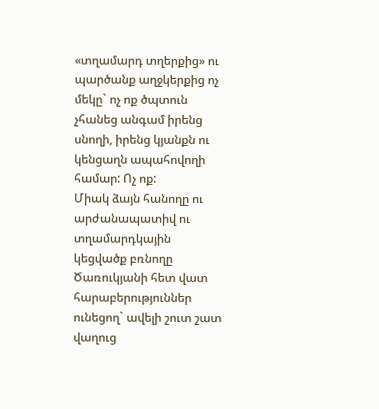«տղամարդ տղերքից» ու պարծանք աղջկերքից ոչ մեկը` ոչ ոք ծպտուն չհանեց անգամ իրենց սնողի, իրենց կյանքն ու կենցաղն ապահովողի համար: Ոչ ոք:
Միակ ձայն հանողը ու արժանապատիվ ու տղամարդկային կեցվածք բռնողը Ծառուկյանի հետ վատ հարաբերություններ ունեցող` ավելի շուտ շատ վաղուց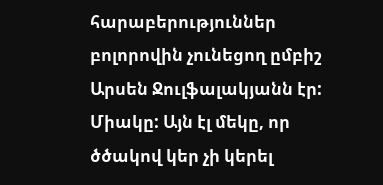հարաբերություններ բոլորովին չունեցող ըմբիշ Արսեն Ջուլֆալակյանն էր: Միակը: Այն էլ մեկը, որ ծծակով կեր չի կերել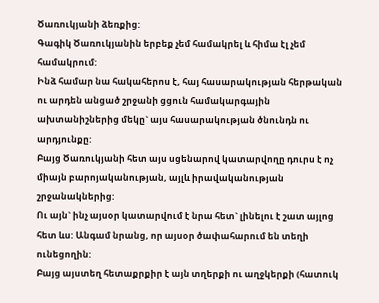Ծառուկյանի ձեռքից:
Գագիկ Ծառուկյանին երբեք չեմ համակրել և հիմա էլ չեմ համակրում:
Ինձ համար նա հակահերոս է, հայ հասարակության հերթական ու արդեն անցած շրջանի ցցուն համակարգային ախտանիշներից մեկը` այս հասարակության ծնունդն ու արդյունքը:
Բայց Ծառուկյանի հետ այս սցենարով կատարվողը դուրս է ոչ միայն բարոյականության, այլև իրավականության շրջանակներից:
Ու այն` ինչ այսօր կատարվում է նրա հետ` լինելու է շատ այլոց հետ ևս: Անգամ նրանց, որ այսօր ծափահարում են տեղի ունեցողին:
Բայց այստեղ հետաքրքիր է այն տղերքի ու աղջկերքի (հատուկ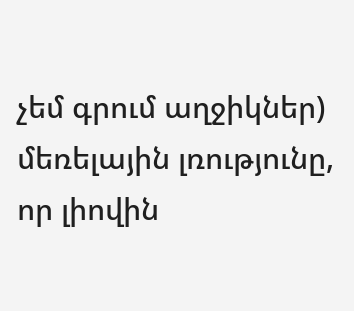չեմ գրում աղջիկներ) մեռելային լռությունը, որ լիովին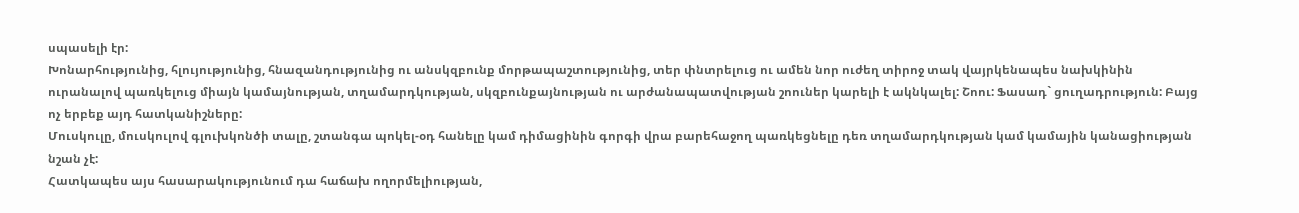սպասելի էր:
Խոնարհությունից, հլույությունից, հնազանդությունից ու անսկզբունք մորթապաշտությունից, տեր փնտրելուց ու ամեն նոր ուժեղ տիրոջ տակ վայրկենապես նախկինին ուրանալով պառկելուց միայն կամայնության, տղամարդկության, սկզբունքայնության ու արժանապատվության շոուներ կարելի է ակնկալել: Շոու: Ֆասադ` ցուղադրություն: Բայց ոչ երբեք այդ հատկանիշները:
Մուսկուլը, մուսկուլով գլուխկոնծի տալը, շտանգա պոկել-օդ հանելը կամ դիմացինին գորգի վրա բարեհաջող պառկեցնելը դեռ տղամարդկության կամ կամային կանացիության նշան չէ:
Հատկապես այս հասարակությունում դա հաճախ ողորմելիության,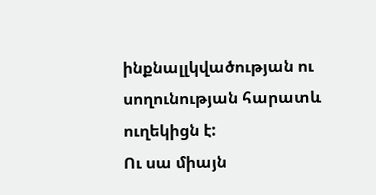ինքնալլկվածության ու սողունության հարատև ուղեկիցն է:
Ու սա միայն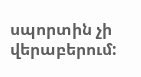սպորտին չի վերաբերում: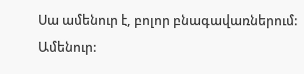Սա ամենուր է, բոլոր բնագավառներում: Ամենուր: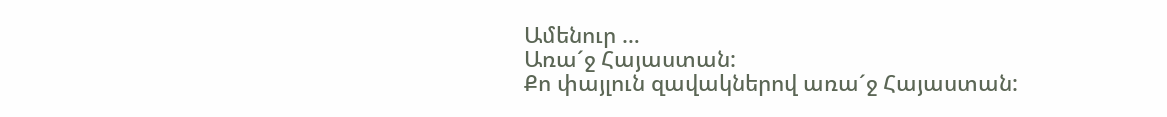Ամենուր …
Առա´ջ Հայաստան:
Քո փայլուն զավակներով առա´ջ Հայաստան: